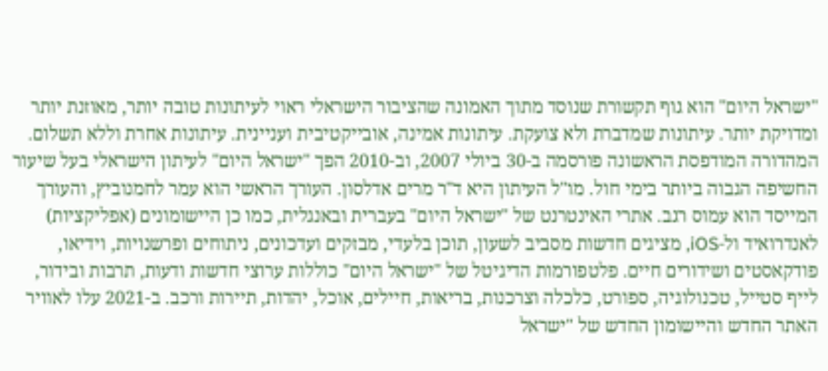"ישראל היום" הוא גוף תקשורת שנוסד מתוך האמונה שהציבור הישראלי ראוי לעיתונות טובה יותר, מאוזנת יותר ומדויקת יותר. עיתונות שמדברת ולא צועקת. עיתונות אמינה, אובייקטיבית ועניינית. עיתונות אחרת וללא תשלום. המהדורה המודפסת הראשונה פורסמה ב-30 ביולי 2007, וב-2010 הפך "ישראל היום" לעיתון הישראלי בעל שיעור החשיפה הגבוה ביותר בימי חול. מו"ל העיתון היא ד"ר מרים אדלסון. העורך הראשי הוא עמר לחמנוביץ, והעורך המייסד הוא עמוס רגב. אתרי האינטרנט של "ישראל היום" בעברית ובאנגלית, כמו כן היישומונים (אפליקציות) לאנדרואיד ול-iOS, מציגים חדשות מסביב לשעון, תוכן בלעדי, מבזקים ועדכונים, ניתוחים ופרשנויות, וידיאו, פודקאסטים ושידורים חיים. פלטפורמות הדיגיטל של "ישראל היום" כוללות ערוצי חדשות ודעות, תרבות ובידור, לייף סטייל, טכנולוגיה, ספורט, כלכלה וצרכנות, בריאות, חיילים, אוכל, יהדות, תיירות ורכב. ב-2021 עלו לאוויר האתר החדש והיישומון החדש של "ישראל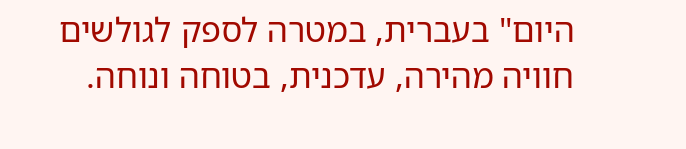היום" בעברית, במטרה לספק לגולשים חוויה מהירה, עדכנית, בטוחה ונוחה.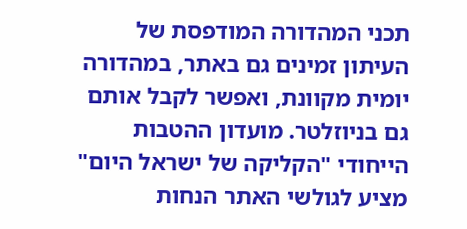תכני המהדורה המודפסת של העיתון זמינים גם באתר, במהדורה יומית מקוונת, ואפשר לקבל אותם גם בניוזלטר. מועדון ההטבות הייחודי "הקליקה של ישראל היום" מציע לגולשי האתר הנחות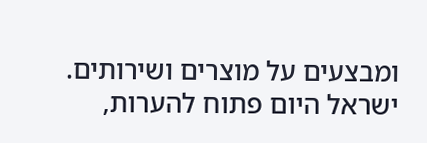ומבצעים על מוצרים ושירותים. ישראל היום פתוח להערות,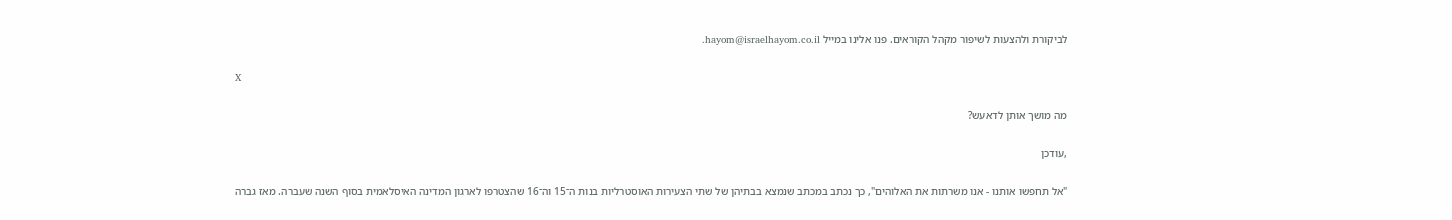לביקורת ולהצעות לשיפור מקהל הקוראים. פנו אלינו במייל hayom@israelhayom.co.il.

X

מה מושך אותן לדאעש?

,עודכן

"אל תחפשו אותנו - אנו משרתות את האלוהים", כך נכתב במכתב שנמצא בבתיהן של שתי הצעירות האוסטרליות בנות ה־15 וה־16 שהצטרפו לארגון המדינה האיסלאמית בסוף השנה שעברה. מאז גברה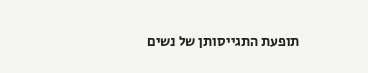תופעת התגייסותן של נשים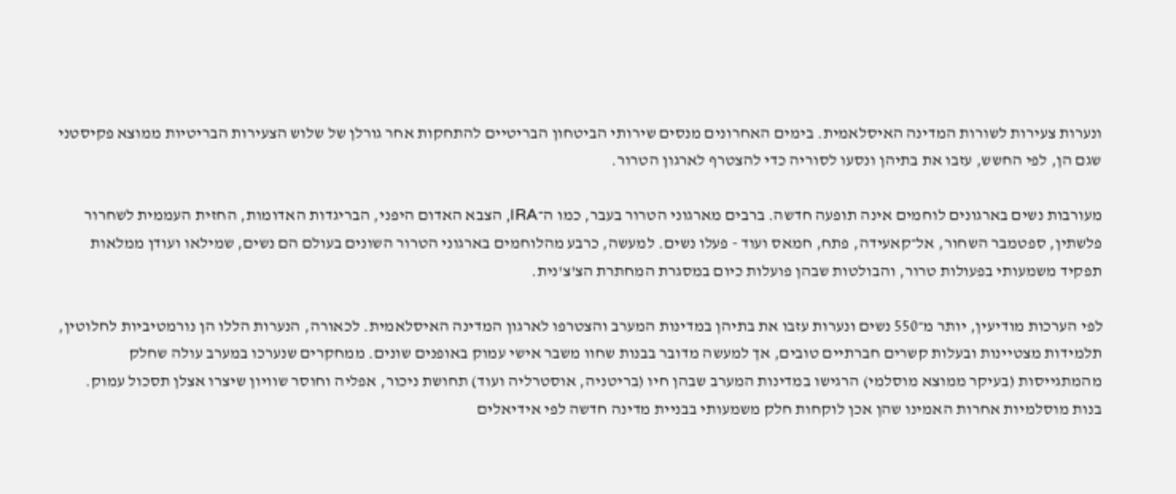ונערות צעירות לשורות המדינה האיסלאמית. בימים האחרונים מנסים שירותי הביטחון הבריטיים להתחקות אחר גורלן של שלוש הצעירות הבריטיות ממוצא פקיסטני שגם הן, לפי החשש, עזבו את בתיהן ונסעו לסוריה כדי להצטרף לארגון הטרור.

מעורבות נשים בארגונים לוחמים אינה תופעה חדשה. ברבים מארגוני הטרור בעבר, כמו ה־IRA, הצבא האדום היפני, הבריגדות האדומות, החזית העממית לשחרור פלשתין, ספטמבר השחור, אל־קאעידה, פתח, חמאס ועוד - פעלו נשים. למעשה, כרבע מהלוחמים בארגוני הטרור השונים בעולם הם נשים, שמילאו ועודן ממלאות תפקיד משמעותי בפעולות טרור, והבולטות שבהן פועלות כיום במסגרת המחתרת הצ'צ'נית.

לפי הערכות מודיעין, יותר מ־550 נשים ונערות עזבו את בתיהן במדינות המערב והצטרפו לארגון המדינה האיסלאמית. לכאורה, הנערות הללו הן נורמטיביות לחלוטין, תלמידות מצטיינות ובעלות קשרים חברתיים טובים, אך למעשה מדובר בבנות שחוו משבר אישי עמוק באופנים שונים. ממחקרים שנערכו במערב עולה שחלק מהמתגייסות (בעיקר ממוצא מוסלמי) הרגישו במדינות המערב שבהן חיו (בריטניה, אוסטרליה ועוד) תחושת ניכור, אפליה וחוסר שוויון שיצרו אצלן תסכול עמוק. בנות מוסלמיות אחרות האמינו שהן אכן לוקחות חלק משמעותי בבניית מדינה חדשה לפי אידיאלים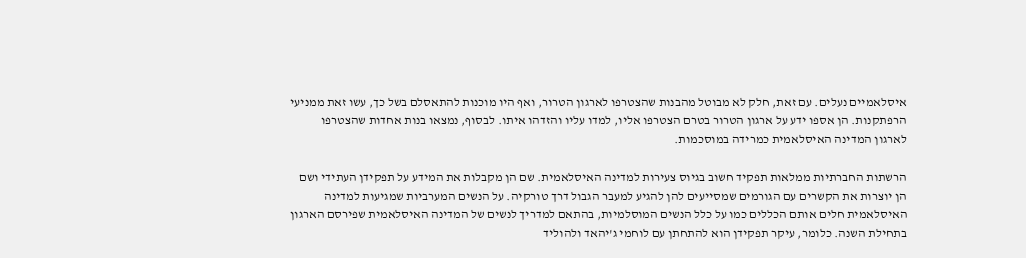איסלאמיים נעלים. עם זאת, חלק לא מבוטל מהבנות שהצטרפו לארגון הטרור, ואף היו מוכנות להתאסלם בשל כך, עשו זאת ממניעי הרפתקנות. הן אספו ידע על ארגון הטרור בטרם הצטרפו אליו, למדו עליו והזדהו איתו. לבסוף, נמצאו בנות אחדות שהצטרפו לארגון המדינה האיסלאמית כמרידה במוסכמות.

הרשתות החברתיות ממלאות תפקיד חשוב בגיוס צעירות למדינה האיסלאמית. שם הן מקבלות את המידע על תפקידן העתידי ושם הן יוצרות את הקשרים עם הגורמים שמסייעים להן להגיע למעבר הגבול דרך טורקיה. על הנשים המערביות שמגיעות למדינה האיסלאמית חלים אותם הכללים כמו על כלל הנשים המוסלמיות, בהתאם למדריך לנשים של המדינה האיסלאמית שפירסם הארגון בתחילת השנה. כלומר, עיקר תפקידן הוא להתחתן עם לוחמי ג'יהאד ולהוליד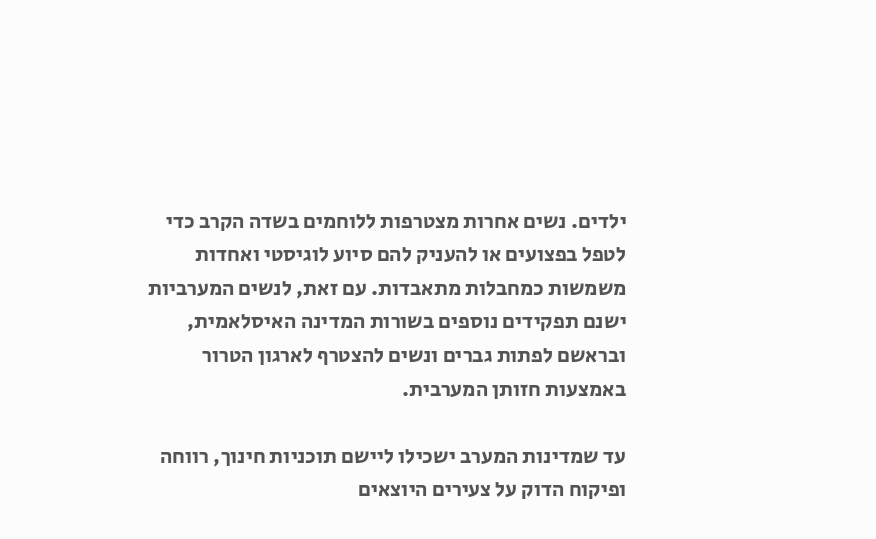ילדים. נשים אחרות מצטרפות ללוחמים בשדה הקרב כדי לטפל בפצועים או להעניק להם סיוע לוגיסטי ואחדות משמשות כמחבלות מתאבדות. עם זאת, לנשים המערביות ישנם תפקידים נוספים בשורות המדינה האיסלאמית, ובראשם לפתות גברים ונשים להצטרף לארגון הטרור באמצעות חזותן המערבית.

עד שמדינות המערב ישכילו ליישם תוכניות חינוך, רווחה ופיקוח הדוק על צעירים היוצאים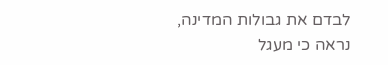לבדם את גבולות המדינה, נראה כי מעגל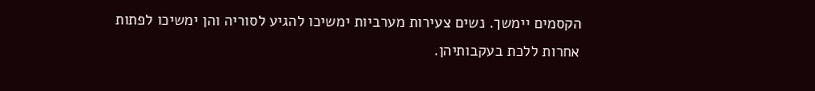הקסמים יימשך. נשים צעירות מערביות ימשיכו להגיע לסוריה והן ימשיכו לפתות אחרות ללכת בעקבותיהן.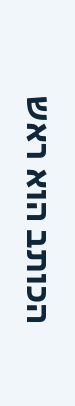הכותב הוא ראש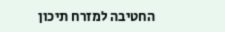החטיבה למזרח תיכון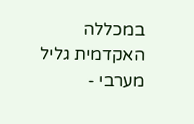במכללה האקדמית גליל מערבי -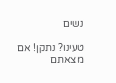נשים

טעינו? נתקן! אם מצאתם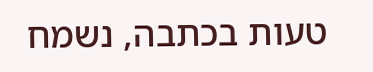טעות בכתבה, נשמח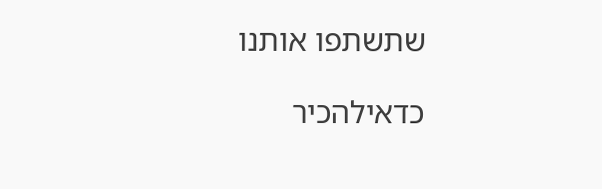שתשתפו אותנו

כדאילהכיר